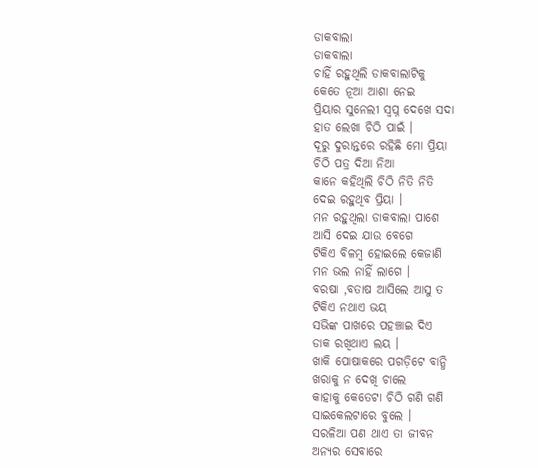ଡାକବାଲା
ଡାକବାଲା
ଚାହିଁ ରହୁଥିଲି ଡାକବାଲାଟିକୁ
କେତେ ନୂଆ ଆଶା ନେଇ
ପ୍ରିୟାର ସୁନେଲୀ ସ୍ଵପ୍ନ ଦେଖେ ସଦା
ହାତ ଲେଖା ଚିଠି ପାଇଁ ।
ଦୂରୁ ଦୁରାନ୍ତରେ ରହିଛି ମୋ ପ୍ରିୟା
ଚିଠି ପତ୍ର ଦିଆ ନିଆ
କାନେ କହିଥିଲି ଚିଠି ନିତି ନିତି
ଦେଇ ରହୁଥିବ ପ୍ରିୟା ।
ମନ ରହୁଥିଲା ଡାକବାଲା ପାଶେ
ଆସି ଦେଇ ଯାଉ ବେଗେ
ଟିକିଏ ବିଳମ୍ବ ହୋଇଲେ କେଜାଣି
ମନ ଭଲ ନାହିଁ ଲାଗେ ।
ବରଷା ,ବତାଷ ଆସିଲେ ଆସୁ ତ
ଟିକିଏ ନଥାଏ ଭୟ
ସଭିଙ୍କ ପାଖରେ ପହଞ୍ଚାଇ ଦିଏ
ଡାକ ରଖିଥାଏ ଲୟ ।
ଖାକି ପୋଷାକରେ ପଗଡ଼ିଟେ ବାନ୍ଧି
ଖରାକୁ ନ ଦେଖି ଚାଲେ
କାହାକୁ କେତେଟା ଚିଠି ଗଣି ଗଣି
ସାଇକେଲଟାରେ ବୁଲେ ।
ସରଳିଆ ପଣ ଥାଏ ତା ଜୀବନ
ଅନ୍ୟର ସେବାରେ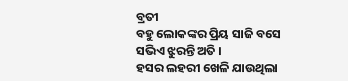ବ୍ରତୀ
ବହୁ ଲୋକଙ୍କର ପ୍ରିୟ ସାଜି ବସେ
ସଭିଏ ଝୁରନ୍ତି ଅତି ।
ହସର ଲହରୀ ଖେଳି ଯାଉଥିଲା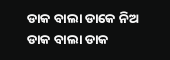ଡାକ ବାଲା ଡାକେ ନିଅ
ଡାକ ବାଲା ଡାକ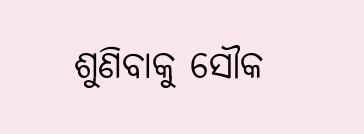ଶୁଣିବାକୁ ସୌକ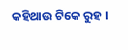କହିଥାଉ ଟିକେ ରୁହ ।